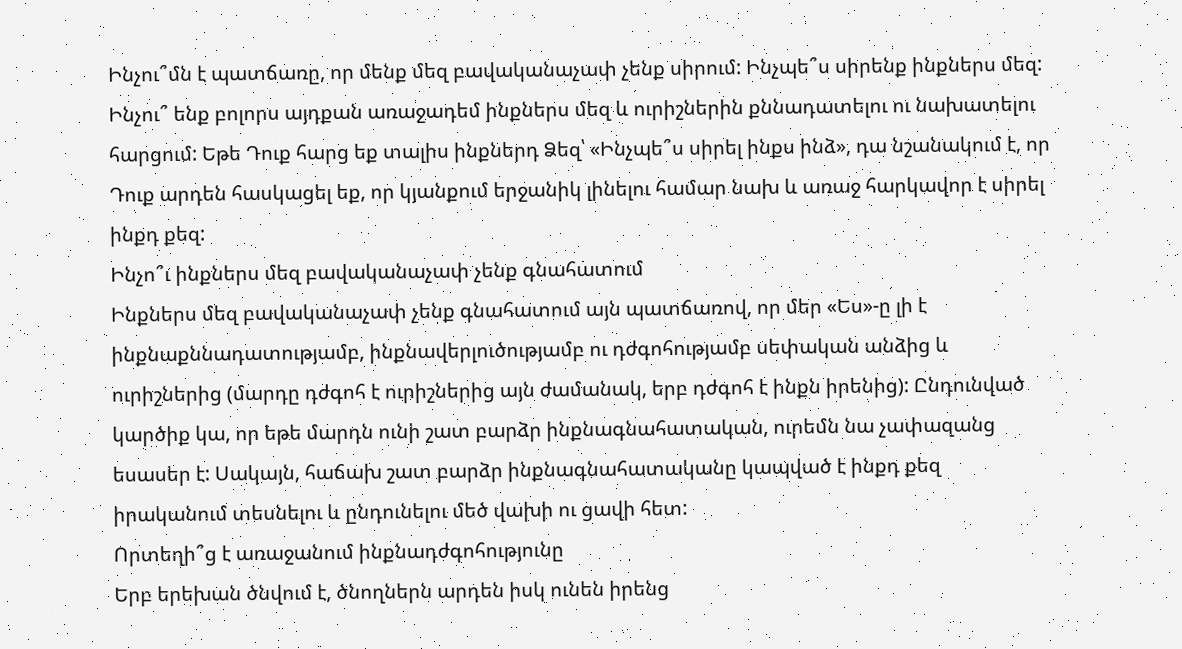Ինչու՞մն է պատճառը, որ մենք մեզ բավականաչափ չենք սիրում: Ինչպե՞ս սիրենք ինքներս մեզ: Ինչու՞ ենք բոլորս այդքան առաջադեմ ինքներս մեզ և ուրիշներին քննադատելու ու նախատելու հարցում: Եթե Դուք հարց եք տալիս ինքներդ Ձեզ՝ «Ինչպե՞ս սիրել ինքս ինձ», դա նշանակում է, որ Դուք արդեն հասկացել եք, որ կյանքում երջանիկ լինելու համար նախ և առաջ հարկավոր է սիրել ինքդ քեզ:
Ինչո՞ւ ինքներս մեզ բավականաչափ չենք գնահատում
Ինքներս մեզ բավականաչափ չենք գնահատում այն պատճառով, որ մեր «Ես»-ը լի է ինքնաքննադատությամբ, ինքնավերլուծությամբ ու դժգոհությամբ սեփական անձից և ուրիշներից (մարդը դժգոհ է ուրիշներից այն ժամանակ, երբ դժգոհ է ինքն իրենից): Ընդունված կարծիք կա, որ եթե մարդն ունի շատ բարձր ինքնագնահատական, ուրեմն նա չափազանց եսասեր է: Սակայն, հաճախ շատ բարձր ինքնագնահատականը կապված է ինքդ քեզ իրականում տեսնելու և ընդունելու մեծ վախի ու ցավի հետ:
Որտեղի՞ց է առաջանում ինքնադժգոհությունը
Երբ երեխան ծնվում է, ծնողներն արդեն իսկ ունեն իրենց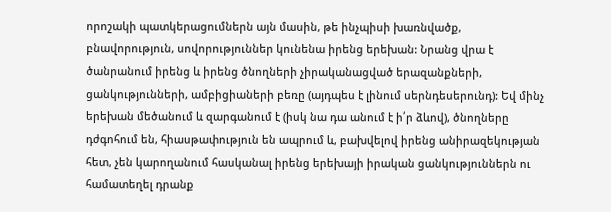որոշակի պատկերացումներն այն մասին, թե ինչպիսի խառնվածք, բնավորություն, սովորություններ կունենա իրենց երեխան: Նրանց վրա է ծանրանում իրենց և իրենց ծնողների չիրականացված երազանքների, ցանկությունների, ամբիցիաների բեռը (այդպես է լինում սերնդեսերունդ): Եվ մինչ երեխան մեծանում և զարգանում է (իսկ նա դա անում է ի՛ր ձևով), ծնողները դժգոհում են, հիասթափություն են ապրում և, բախվելով իրենց անիրազեկության հետ, չեն կարողանում հասկանալ իրենց երեխայի իրական ցանկություններն ու համատեղել դրանք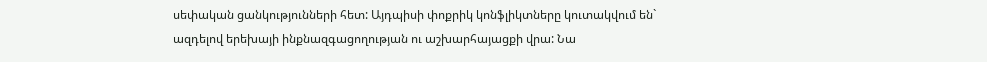սեփական ցանկությունների հետ: Այդպիսի փոքրիկ կոնֆլիկտները կուտակվում են` ազդելով երեխայի ինքնազգացողության ու աշխարհայացքի վրա: Նա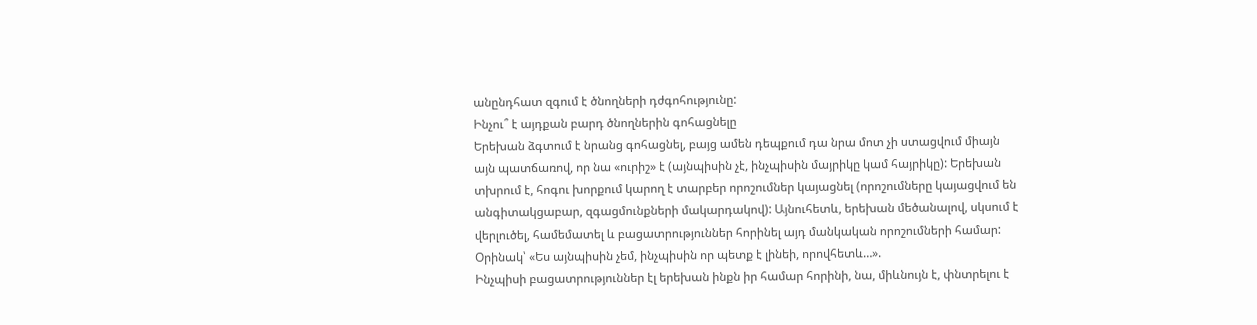անընդհատ զգում է ծնողների դժգոհությունը:
Ինչու՞ է այդքան բարդ ծնողներին գոհացնելը
Երեխան ձգտում է նրանց գոհացնել, բայց ամեն դեպքում դա նրա մոտ չի ստացվում միայն այն պատճառով, որ նա «ուրիշ» է (այնպիսին չէ, ինչպիսին մայրիկը կամ հայրիկը): Երեխան տխրում է, հոգու խորքում կարող է տարբեր որոշումներ կայացնել (որոշումները կայացվում են անգիտակցաբար, զգացմունքների մակարդակով): Այնուհետև, երեխան մեծանալով, սկսում է վերլուծել, համեմատել և բացատրություններ հորինել այդ մանկական որոշումների համար: Օրինակ՝ «Ես այնպիսին չեմ, ինչպիսին որ պետք է լինեի, որովհետև…».
Ինչպիսի բացատրություններ էլ երեխան ինքն իր համար հորինի, նա, միևնույն է, փնտրելու է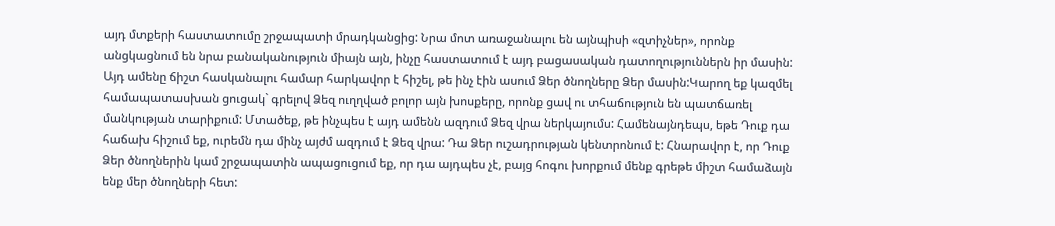այդ մտքերի հաստատումը շրջապատի մրադկանցից: Նրա մոտ առաջանալու են այնպիսի «զտիչներ», որոնք անցկացնում են նրա բանականություն միայն այն, ինչը հաստատում է այդ բացասական դատողություններն իր մասին: Այդ ամենը ճիշտ հասկանալու համար հարկավոր է հիշել, թե ինչ էին ասում Ձեր ծնողները Ձեր մասին:Կարող եք կազմել համապատասխան ցուցակ` գրելով Ձեզ ուղղված բոլոր այն խոսքերը, որոնք ցավ ու տհաճություն են պատճառել մանկության տարիքում: Մտածեք, թե ինչպես է այդ ամենն ազդում Ձեզ վրա ներկայումս: Համենայնդեպս, եթե Դուք դա հաճախ հիշում եք, ուրեմն դա մինչ այժմ ազդում է Ձեզ վրա: Դա Ձեր ուշադրության կենտրոնում է: Հնարավոր է, որ Դուք Ձեր ծնողներին կամ շրջապատին ապացուցում եք, որ դա այդպես չէ, բայց հոգու խորքում մենք գրեթե միշտ համաձայն ենք մեր ծնողների հետ: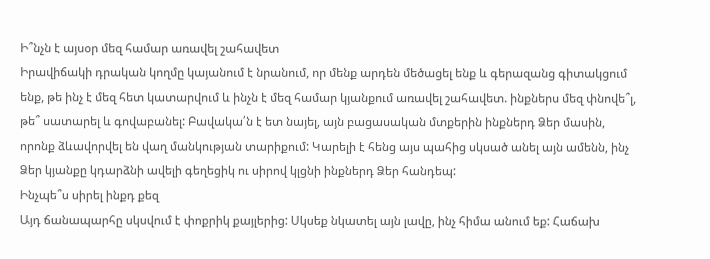Ի՞նչն է այսօր մեզ համար առավել շահավետ
Իրավիճակի դրական կողմը կայանում է նրանում, որ մենք արդեն մեծացել ենք և գերազանց գիտակցում ենք, թե ինչ է մեզ հետ կատարվում և ինչն է մեզ համար կյանքում առավել շահավետ. ինքներս մեզ փնովե՞լ, թե՞ սատարել և գովաբանել: Բավակա՛ն է ետ նայել, այն բացասական մտքերին ինքներդ Ձեր մասին, որոնք ձևավորվել են վաղ մանկության տարիքում: Կարելի է հենց այս պահից սկսած անել այն ամենն, ինչ Ձեր կյանքը կդարձնի ավելի գեղեցիկ ու սիրով կլցնի ինքներդ Ձեր հանդեպ:
Ինչպե՞ս սիրել ինքդ քեզ
Այդ ճանապարհը սկսվում է փոքրիկ քայլերից: Սկսեք նկատել այն լավը, ինչ հիմա անում եք: Հաճախ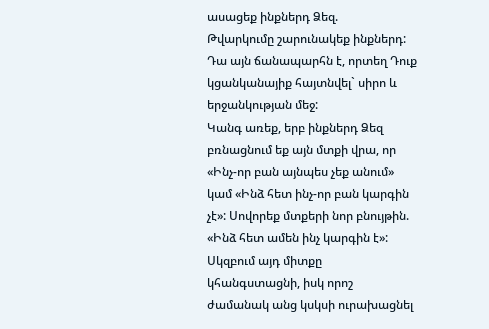ասացեք ինքներդ Ձեզ.
Թվարկումը շարունակեք ինքներդ: Դա այն ճանապարհն է, որտեղ Դուք կցանկանայիք հայտնվել` սիրո և երջանկության մեջ:
Կանգ առեք, երբ ինքներդ Ձեզ բռնացնում եք այն մտքի վրա, որ «Ինչ-որ բան այնպես չեք անում» կամ «Ինձ հետ ինչ-որ բան կարգին չէ»: Սովորեք մտքերի նոր բնույթին. «Ինձ հետ ամեն ինչ կարգին է»: Սկզբում այդ միտքը կհանգստացնի, իսկ որոշ ժամանակ անց կսկսի ուրախացնել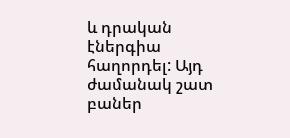և դրական էներգիա հաղորդել: Այդ ժամանակ շատ բաներ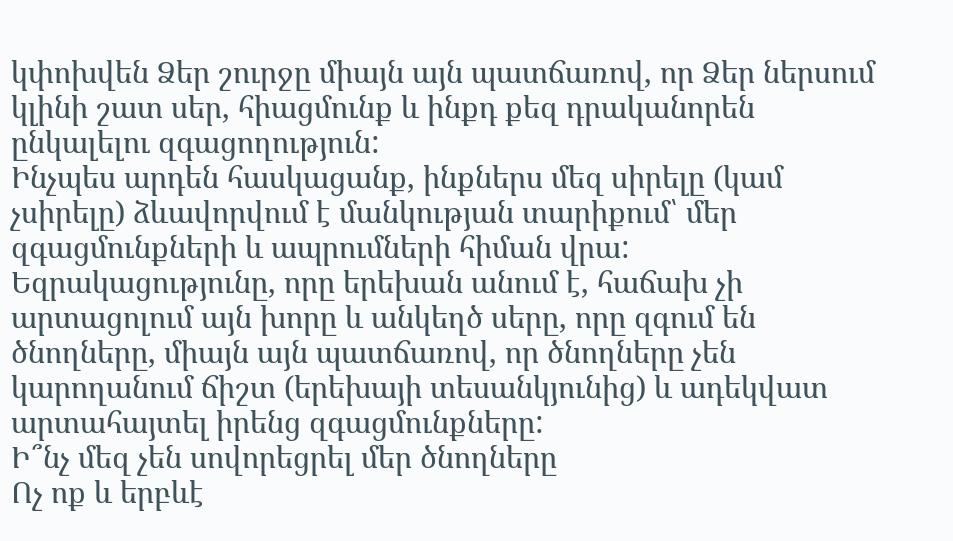կփոխվեն Ձեր շուրջը միայն այն պատճառով, որ Ձեր ներսում կլինի շատ սեր, հիացմունք և ինքդ քեզ դրականորեն ընկալելու զգացողություն:
Ինչպես արդեն հասկացանք, ինքներս մեզ սիրելը (կամ չսիրելը) ձևավորվում է մանկության տարիքում՝ մեր զգացմունքների և ապրումների հիման վրա:
Եզրակացությունը, որը երեխան անում է, հաճախ չի արտացոլում այն խորը և անկեղծ սերը, որը զգում են ծնողները, միայն այն պատճառով, որ ծնողները չեն կարողանում ճիշտ (երեխայի տեսանկյունից) և ադեկվատ արտահայտել իրենց զգացմունքները:
Ի՞նչ մեզ չեն սովորեցրել մեր ծնողները
Ոչ ոք և երբևէ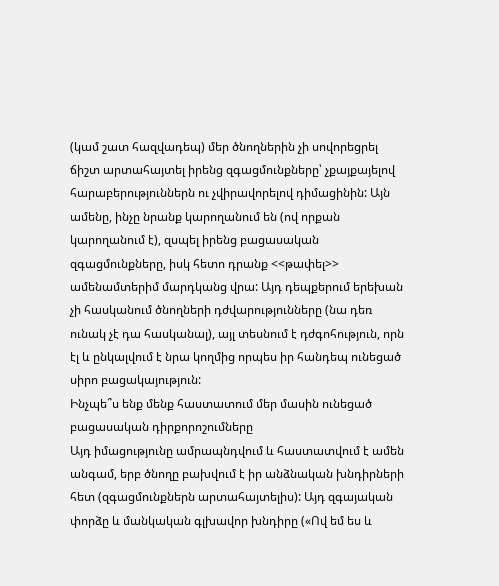(կամ շատ հազվադեպ) մեր ծնողներին չի սովորեցրել ճիշտ արտահայտել իրենց զգացմունքները՝ չքայքայելով հարաբերություններն ու չվիրավորելով դիմացինին: Այն ամենը, ինչը նրանք կարողանում են (ով որքան կարողանում է), զսպել իրենց բացասական զգացմունքները, իսկ հետո դրանք <<թափել>> ամենամտերիմ մարդկանց վրա: Այդ դեպքերում երեխան չի հասկանում ծնողների դժվարությունները (նա դեռ ունակ չէ դա հասկանալ), այլ տեսնում է դժգոհություն, որն էլ և ընկալվում է նրա կողմից որպես իր հանդեպ ունեցած սիրո բացակայություն:
Ինչպե՞ս ենք մենք հաստատում մեր մասին ունեցած բացասական դիրքորոշումները
Այդ իմացությունը ամրապնդվում և հաստատվում է ամեն անգամ, երբ ծնողը բախվում է իր անձնական խնդիրների հետ (զգացմունքներն արտահայտելիս): Այդ զգայական փորձը և մանկական գլխավոր խնդիրը («Ով եմ ես և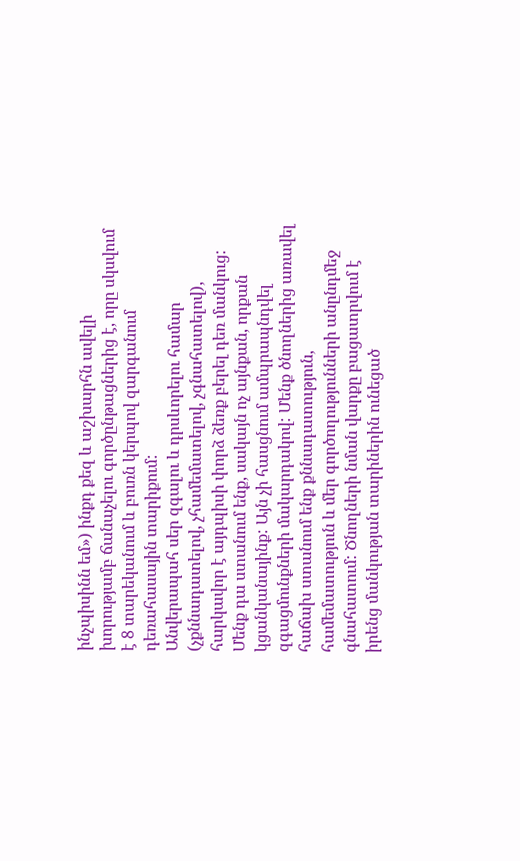ինչպիսինն եմ») ինքդ քեզ և աշխարհն ավելի խորությամբ ճանաչելու գործընթացներից է, որը սկսվում է 8 տարեկանում և բուռն կերպով զարգանում դեռահասային տարիքում:
Անվերապահ սեր զգալու և դրսևորելու համար (չքննադատելով, չհամեմատելով, չգնահատելով), հարկավոր է այդպիսի փորձ ձեռք բերել դեռ մանկուց: Մենք դա ստանում ենք, սակայն ոչ այնքան, որքան կցանկանայինք: Այն չի հասցնում ամպրապնդվել զգացմունքների մակարդակով: Մենք ծնողներից առավել հաճախ ստանում ենք քննադատություն, համեմատություն և մեր գործողությունների անընդմեջ գնահատում: Ծնողների նման վարքը բացատրվում է իրենց մանկության տարիներին ունեցած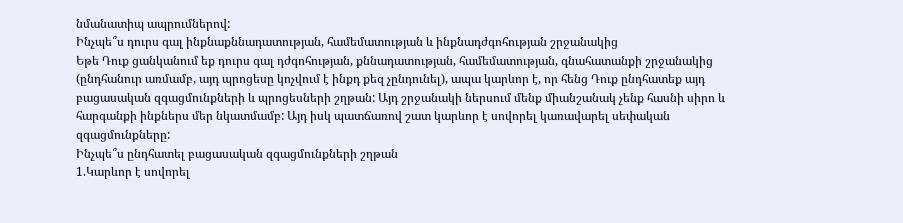նմանատիպ ապրումներով:
Ինչպե՞ս դուրս գալ ինքնաքննադատության, համեմատության և ինքնադժգոհության շրջանակից
Եթե Դուք ցանկանում եք դուրս գալ դժգոհության, քննադատության, համեմատության, գնահատանքի շրջանակից (ընդհանուր առմամբ, այդ պրոցեսը կոչվում է ինքդ քեզ չընդունել), ապա կարևոր է, որ հենց Դուք ընդհատեք այդ բացասական զգացմունքների և պրոցեսների շղթան: Այդ շրջանակի ներսում մենք միանշանակ չենք հասնի սիրո և հարգանքի ինքներս մեր նկատմամբ: Այդ իսկ պատճառով շատ կարևոր է սովորել կառավարել սեփական զգացմունքները:
Ինչպե՞ս ընդհատել բացասական զգացմունքների շղթան
1.Կարևոր է սովորել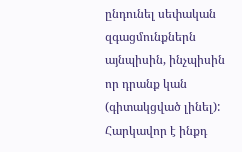ընդունել սեփական զգացմունքներն այնպիսին, ինչպիսին որ դրանք կան (գիտակցված լինել): Հարկավոր է ինքդ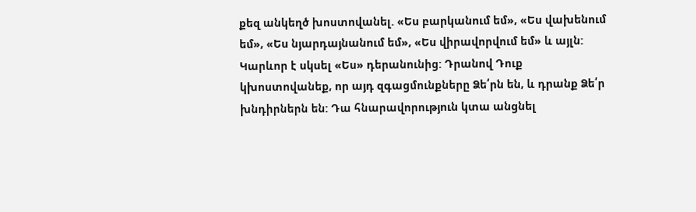քեզ անկեղծ խոստովանել. «Ես բարկանում եմ», «Ես վախենում եմ», «Ես նյարդայնանում եմ», «Ես վիրավորվում եմ» և այլն: Կարևոր է սկսել «Ես» դերանունից: Դրանով Դուք կխոստովանեք, որ այդ զգացմունքները Ձե՛րն են, և դրանք Ձե՛ր խնդիրներն են: Դա հնարավորություն կտա անցնել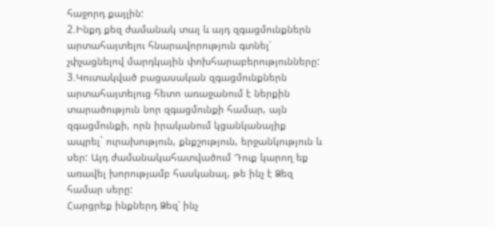հաջորդ քայլին:
2.Ինքդ քեզ ժամանակ տալ և այդ զգացմունքներն արտահայտելու հնարավորություն գտնել՝ չփչացնելով մարդկային փոխհարաբերությունները:
3.Կուտակված բացասական զգացմունքներն արտահայտելուց հետո առաջանում է ներքին տարածություն նոր զգացմունքի համար, այն զգացմունքի, որն իրականում կցանկանայիք ապրել` ուրախություն, քնքշություն, երջանկություն և սեր: Այդ ժամանակահատվածում Դուք կարող եք առավել խորությամբ հասկանալ, թե ինչ է Ձեզ համար սերը:
Հարցրեք ինքներդ Ձեզ՝ ինչ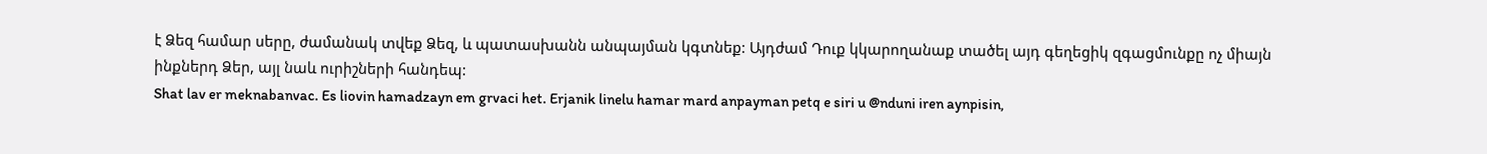է Ձեզ համար սերը, ժամանակ տվեք Ձեզ, և պատասխանն անպայման կգտնեք: Այդժամ Դուք կկարողանաք տածել այդ գեղեցիկ զգացմունքը ոչ միայն ինքներդ Ձեր, այլ նաև ուրիշների հանդեպ:
Shat lav er meknabanvac. Es liovin hamadzayn em grvaci het. Erjanik linelu hamar mard anpayman petq e siri u @nduni iren aynpisin,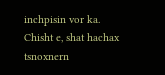inchpisin vor ka.
Chisht e, shat hachax tsnoxnern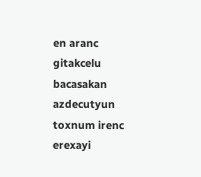en aranc gitakcelu bacasakan azdecutyun toxnum irenc erexayi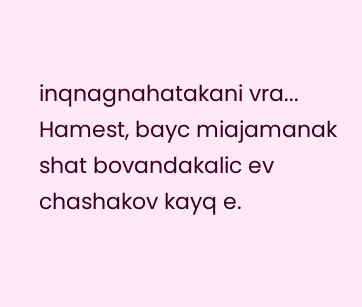inqnagnahatakani vra...
Hamest, bayc miajamanak shat bovandakalic ev chashakov kayq e.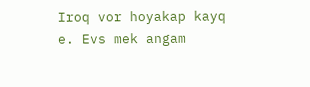Iroq vor hoyakap kayq e. Evs mek angam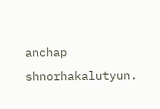anchap shnorhakalutyun.